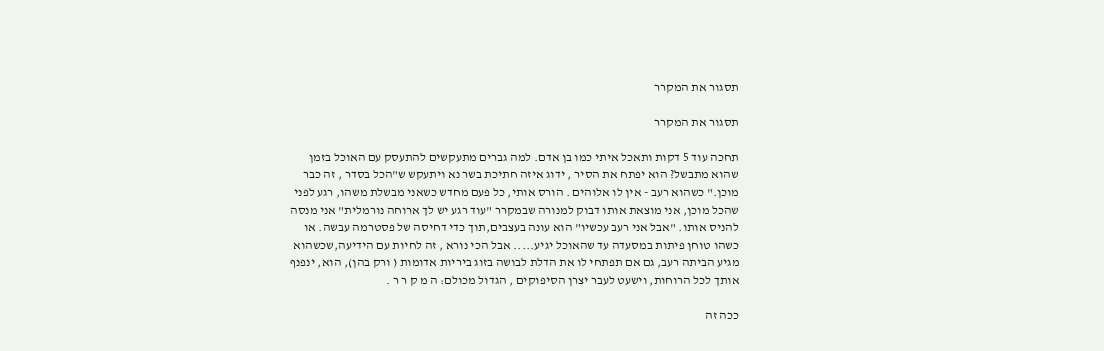תסגור את המקרר

תסגור את המקרר

תחכה עוד 5 דקות ותאכל איתי כמו בן אדם. למה גברים מתעקשים להתעסק עם האוכל בזמן שהוא מתבשל? הוא יפתח את הסיר , ידוג איזה חתיכת בשר נא ויתעקש ש"הכל בסדר , זה כבר מוכן." כשהוא רעב - אין לו אלוהים . הורס אותי, כל פעם מחדש כשאני מבשלת משהו, רגע לפני שהכל מוכן, אני מוצאת אותו דבוק למנורה שבמקרר "עוד רגע יש לך ארוחה נורמלית" אני מנסה להניס אותו. "אבל אני רעב עכשיו" הוא עונה בעצבים,תוך כדי דחיסה של פסטרמה עבשה. או כשהו טוחן פיתות במסעדה עד שהאוכל יגיע..... אבל הכי נורא , זה לחיות עם הידיעה,שכשהוא מגיע הביתה רעב, גם אם תפתחי לו את הדלת לבושה בזוג ביריות אדומות ( ורק בהן), הוא, ינפנף אותך לכל הרוחות, וישעט לעבר יצרן הסיפוקים , הגדול מכולם: ה מ ק ר ר .

ככה זה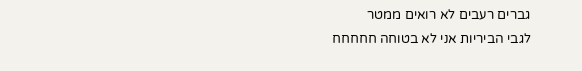גברים רעבים לא רואים ממטר
לגבי הביריות אני לא בטוחה חחחחח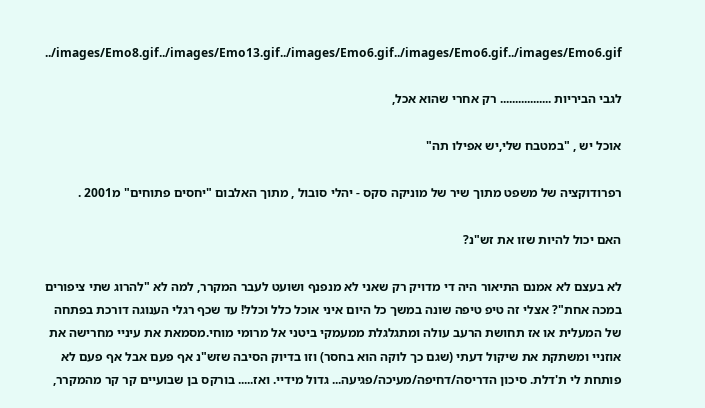../images/Emo8.gif../images/Emo13.gif../images/Emo6.gif../images/Emo6.gif../images/Emo6.gif

לגבי הביריות ................. רק אחרי שהוא אכל,

אוכל יש , "במטבח שלי,יש אפילו תה"

רפרודוקציה של משפט מתוך שיר של מוניקה סקס - יהלי סובול , מתוך האלבום "יחסים פתוחים" מ2001 .

האם יכול להיות שזו את זש"נ?

לא בעצם לא אמנם התיאור היה די מדויק רק שאני לא מנפנף ושועט לעבר המקרר, למה לא "להרוג שתי ציפורים במכה אחת"? אצלי זה טיפ טיפה שונה במשך כל היום איני אוכל כלל וכלל! עד שכף רגלי הענוגה דורכת בפתחה של המעלית או אז תחושת הרעב עולה ומתגלגלת ממעמקי ביטני אל מרומי מוחי.מסמאת את עיניי מחרישה את אוזניי ומשתקת את שיקול דעתי (שגם כך לוקה הוא בחסר) וזו בדיוק הסיבה שזש"נ אף פעם אבל אף פעם לא פותחת לי ת'דלת. סיכון הדריסה/דחיפה/מעיכה/פגיעה... גדול מידיי. ואז..... בורקס בן שבועיים קר קר מהמקרר,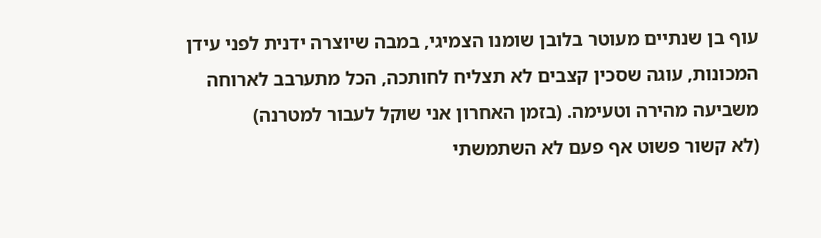עוף בן שנתיים מעוטר בלובן שומנו הצמיגי, במבה שיוצרה ידנית לפני עידן המכונות, עוגה שסכין קצבים לא תצליח לחותכה, הכל מתערבב לארוחה משביעה מהירה וטעימה. (בזמן האחרון אני שוקל לעבור למטרנה)
(לא קשור פשוט אף פעם לא השתמשתי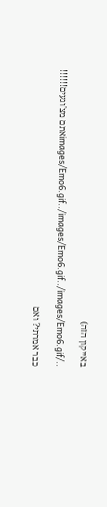באייקון הזה)

../images/Emo6.gif../images/Emo6.gif../images/Emo6.gifאתם מצ'וגעים!!!!!!

כבר אמרתי? ואם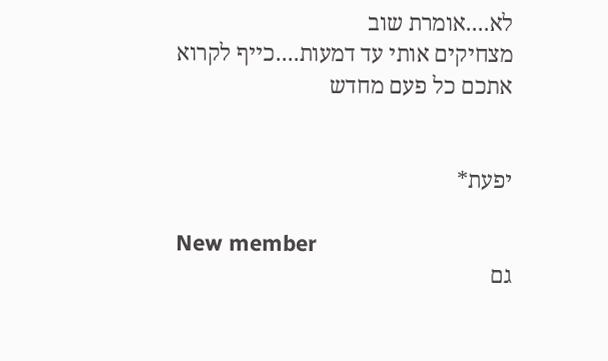לא....אומרת שוב
מצחיקים אותי עד דמעות....כייף לקרוא אתכם כל פעם מחדש


יפעת*

New member
גם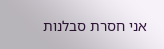אני חסרת סבלנות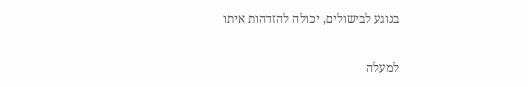בנוגע לבישולים, יכולה להזדהות איתו

למעלה